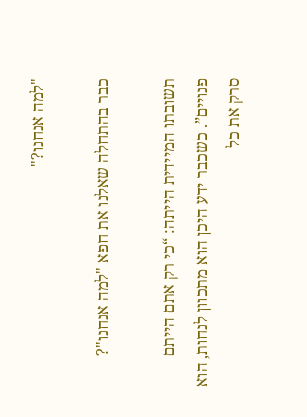"למה אנחנו?"

כבר בהתחלה שאלנו את חפא "למה אנחנו"?

תשובתו המיידית הייתה: “כי רק אתם הייתם פנויים”. כשכבר ידע היכן הוא מתכוון לנחות, הוא סרק את כל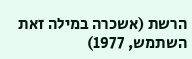הרשת (אשכרה במילה זאת השתמש, 1977)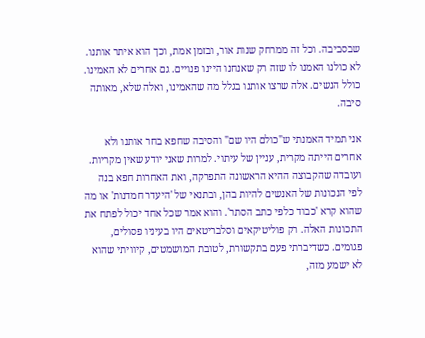שבסביבה. וכל זה ממרחק שנות אור, ובזמן אמת, וכך הוא איתר אותנו.
לא כולנו האמנו לו שזה רק שאנחנו היינו פנויים. גם אחרים לא האמינו.
כולל הנשים. אלה שרצו אותנו בגלל מה שהאמינו, ואלה שלא, מאותה סיבה.

אני תמיד האמנתי ש"כולם היו שם" והסיבה שחפא בחר אותנו ולא אחרים הייתה מקרית, עניין של עיתוי. למרות שאני יודע שאין מקריות.
ועובדה שהקבוצה ההיא הראשונה התפרקה, ואת האחרות חפא בנה לפי הנכונות של האנשים להיות בהן, ובתנאי של 'היעדר חמדנות' או מה שהוא קרא 'כבוד כלפי כתב הסתר'. והוא אמר שכל אחד יכול לפתח את התכונות האלה. רק פוליטיקאים וסלבריטאים היו בעיניו פסולים, פגומים. כשדיברתי פעם בתקשורת, לטובת המושמטים, קיוויתי שהוא לא ישמע מזה,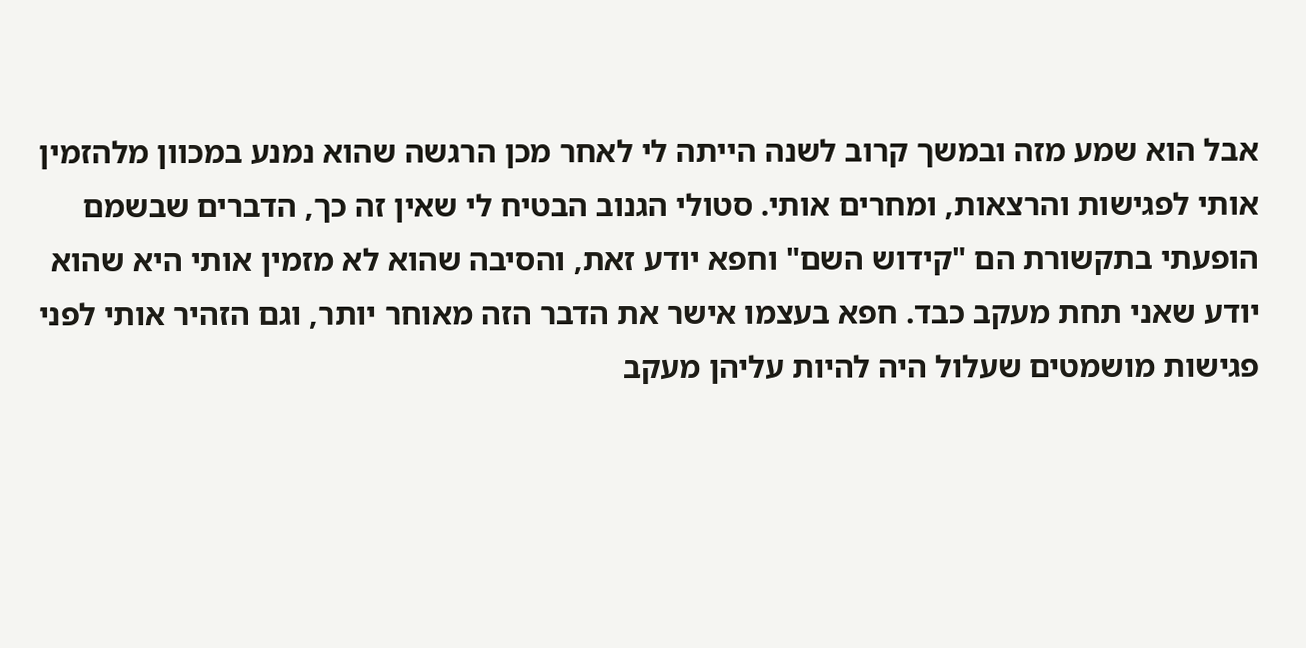אבל הוא שמע מזה ובמשך קרוב לשנה הייתה לי לאחר מכן הרגשה שהוא נמנע במכוון מלהזמין אותי לפגישות והרצאות, ומחרים אותי. סטולי הגנוב הבטיח לי שאין זה כך, הדברים שבשמם הופעתי בתקשורת הם "קידוש השם" וחפא יודע זאת, והסיבה שהוא לא מזמין אותי היא שהוא יודע שאני תחת מעקב כבד. חפא בעצמו אישר את הדבר הזה מאוחר יותר, וגם הזהיר אותי לפני פגישות מושמטים שעלול היה להיות עליהן מעקב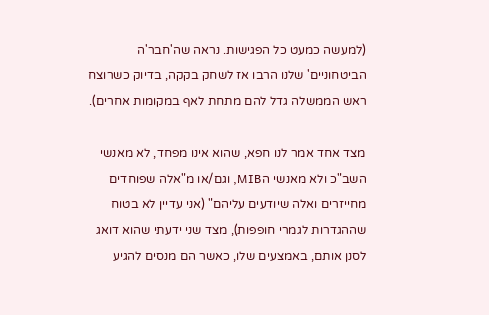(למעשה כמעט כל הפגישות. נראה שה'חבר'ה הביטחוניים' שלנו הרבו אז לשחק בקקה, בדיוק כשרוצח ראש הממשלה גדל להם מתחת לאף במקומות אחרים).

מצד אחד אמר לנו חפא, שהוא אינו מפחד, לא מאנשי השב"כ ולא מאנשי הMIB, וגם/או מ"אלה שפוחדים מחייזרים ואלה שיודעים עליהם" (אני עדיין לא בטוח שההגדרות לגמרי חופפות), מצד שני ידעתי שהוא דואג לסנן אותם, באמצעים שלו, כאשר הם מנסים להגיע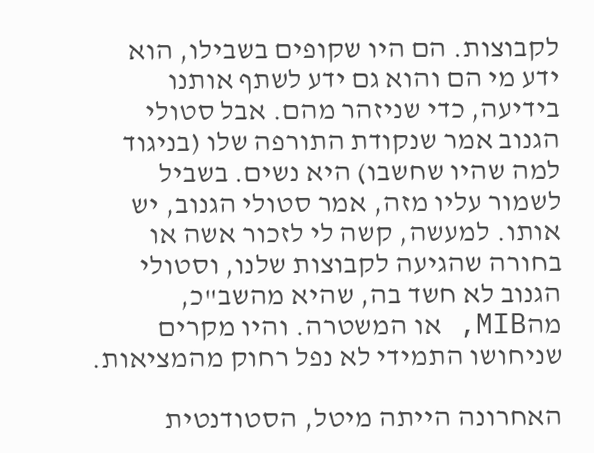לקבוצות. הם היו שקופים בשבילו, הוא ידע מי הם והוא גם ידע לשתף אותנו בידיעה, כדי שניזהר מהם. אבל סטולי הגנוב אמר שנקודת התורפה שלו (בניגוד למה שהיו שחשבו) היא נשים. בשביל לשמור עליו מזה, אמר סטולי הגנוב, יש אותו. למעשה, קשה לי לזכור אשה או בחורה שהגיעה לקבוצות שלנו, וסטולי הגנוב לא חשד בה, שהיא מהשב"כ, מהMIB, או המשטרה. והיו מקרים שניחושו התמידי לא נפל רחוק מהמציאות.

האחרונה הייתה מיטל, הסטודנטית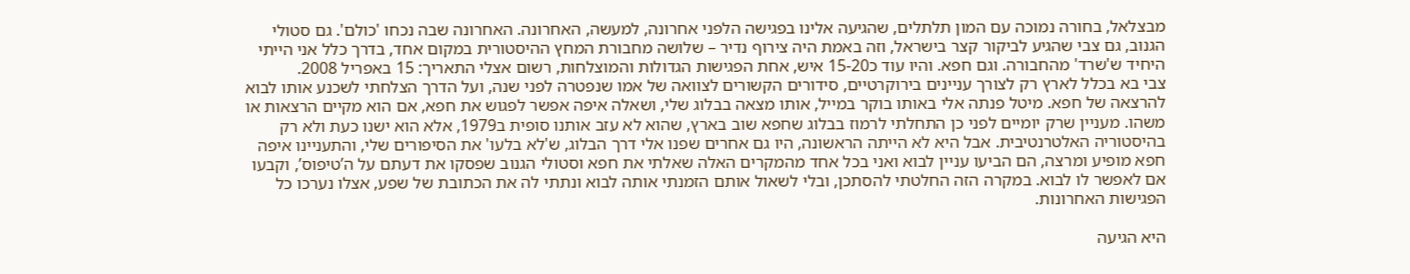מבצלאל, בחורה נמוכה עם המון תלתלים, שהגיעה אלינו בפגישה הלפני אחרונה, למעשה, האחרונה. האחרונה שבה נכחו 'כולם'. גם סטולי הגנוב, גם צבי שהגיע לביקור קצר בישראל, וזה באמת היה צירוף נדיר – שלושה מחבורת המחץ ההיסטורית במקום אחד, בדרך כלל אני הייתי היחיד ש'שרד' מהחבורה. וגם חפא. והיו עוד כ15-20 איש, אחת הפגישות הגדולות והמוצלחות, רשום אצלי התאריך: 15 באפריל 2008.
צבי בא בכלל לארץ רק לצורך עניינים בירוקרטיים, סידורים הקשורים לצוואה של אמו שנפטרה לפני שנה, ועל הדרך הצלחתי לשכנע אותו לבוא להרצאה של חפא. מיטל פנתה אלי באותו בוקר במייל, אותו מצאה בבלוג שלי, ושאלה איפה אפשר לפגוש את חפא, אם הוא מקיים הרצאות או משהו. מעניין שרק יומיים לפני כן התחלתי לרמוז בבלוג שחפא שוב בארץ, שהוא לא עזב אותנו סופית ב1979, אלא הוא ישנו כעת ולא רק בהיסטוריה האלטרנטיבית. אבל היא לא הייתה הראשונה, היו גם אחרים שפנו אלי דרך הבלוג, ש'לא בלעו' את הסיפורים שלי, והתעניינו איפה חפא מופיע ומרצה, הם הביעו עניין לבוא ואני בכל אחד מהמקרים האלה שאלתי את חפא וסטולי הגנוב שפסקו את דעתם על ה’טיפוס’, וקבעו אם לאפשר לו לבוא. במקרה הזה החלטתי להסתכן, ובלי לשאול אותם הזמנתי אותה לבוא ונתתי לה את הכתובת של שפע, אצלו נערכו כל הפגישות האחרונות.

היא הגיעה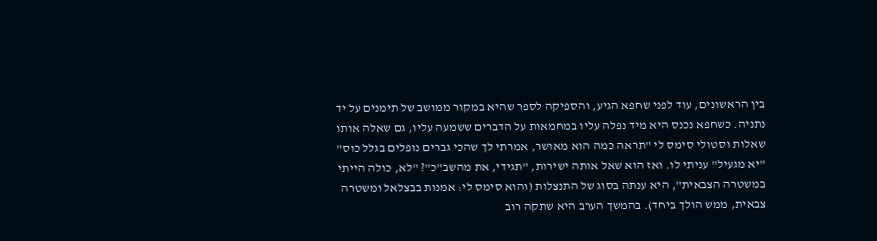בין הראשונים, עוד לפני שחפא הגיע, והספיקה לספר שהיא במקור ממושב של תימנים על יד נתניה. כשחפא נכנס היא מיד נפלה עליו במחמאות על הדברים ששמעה עליו, גם שאלה אותו שאלות וסטולי סימס לי "תראה כמה הוא מאושר, אמרתי לך שהכי גברים נופלים בגלל כוס" "יא מגעיל" עניתי לו. ואז הוא שאל אותה ישירות, "תגידי, את מהשב"כ"? "לא, כולה הייתי במשטרה הצבאית", היא ענתה בסוג של התנצלות (והוא סימס לי: אמנות בבצלאל ומשטרה צבאית, ממש הולך ביחד). בהמשך הערב היא שתקה רוב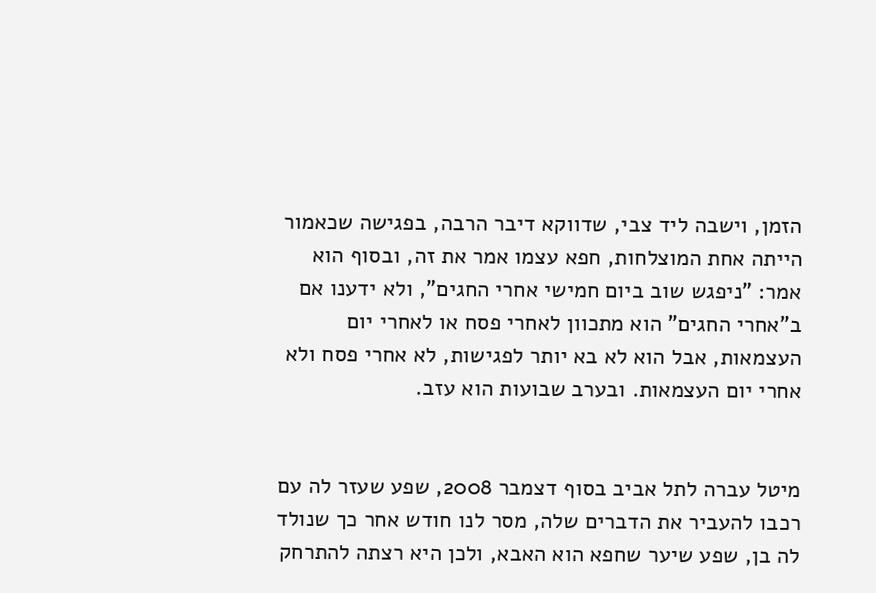הזמן, וישבה ליד צבי, שדווקא דיבר הרבה, בפגישה שכאמור הייתה אחת המוצלחות, חפא עצמו אמר את זה, ובסוף הוא אמר: "ניפגש שוב ביום חמישי אחרי החגים", ולא ידענו אם ב"אחרי החגים" הוא מתכוון לאחרי פסח או לאחרי יום העצמאות, אבל הוא לא בא יותר לפגישות, לא אחרי פסח ולא אחרי יום העצמאות. ובערב שבועות הוא עזב.


מיטל עברה לתל אביב בסוף דצמבר 2008, שפע שעזר לה עם רכבו להעביר את הדברים שלה, מסר לנו חודש אחר כך שנולד לה בן, שפע שיער שחפא הוא האבא, ולכן היא רצתה להתרחק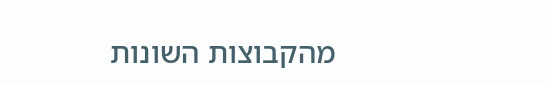מהקבוצות השונות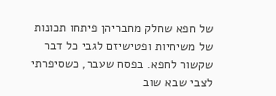של חפא שחלק מחבריהן פיתחו תכונות של משיחיות ופטישיזם לגבי כל דבר שקשור לחפא. בפסח שעבר, כשסיפרתי לצבי שבא שוב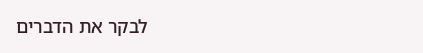לבקר את הדברים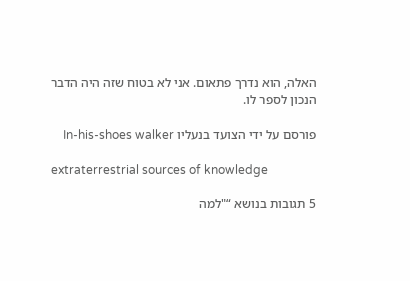האלה, הוא נדרך פתאום. אני לא בטוח שזה היה הדבר הנכון לספר לו.

פורסם על ידי הצועד בנעליו In-his-shoes walker

extraterrestrial sources of knowledge

5 תגובות בנושא “"למה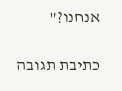אנחנו?"

כתיבת תגובה